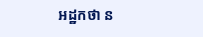អដ្ឋកថា ន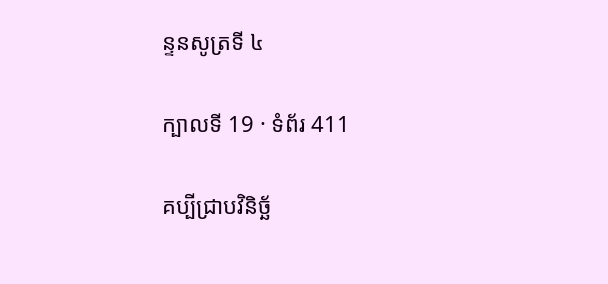ន្ទនសូត្រទី ៤

ក្បាលទី 19 · ទំព័រ 411

គប្បីជ្រាបវិនិច្ឆ័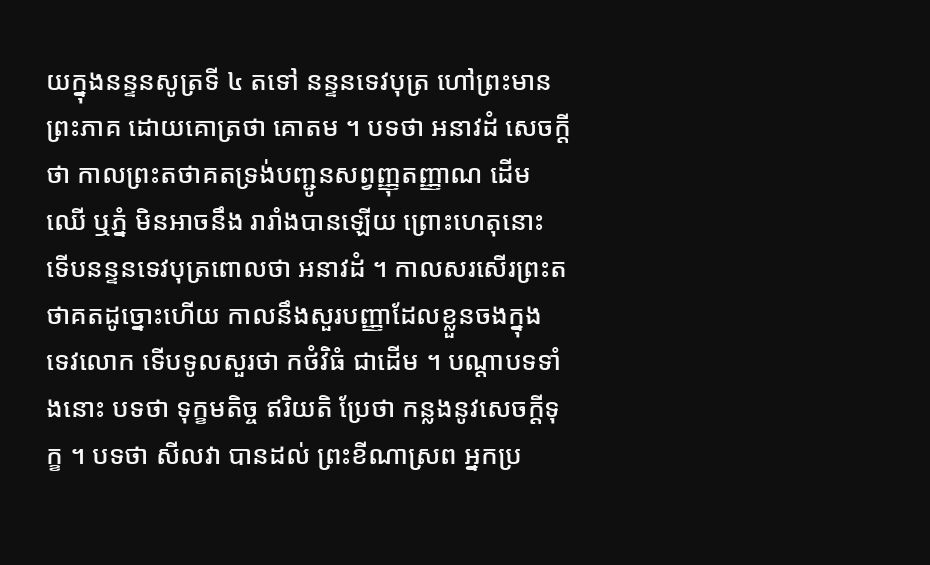យក្នុងនន្ទនសូត្រទី ៤ តទៅ នន្ទនទេវបុត្រ ហៅព្រះមានព្រះភាគ ដោយគោត្រថា គោតម ។ បទថា អនាវដំ សេចក្តី ថា កាលព្រះតថាគតទ្រង់បញ្ជូនសព្វញ្ញុតញ្ញាណ ដើមឈើ ឬភ្នំ មិនអាចនឹង រារាំងបានឡើយ ព្រោះហេតុនោះ ទើបនន្ទនទេវបុត្រពោលថា អនាវដំ ។ កាលសរសើរព្រះតថាគតដូច្នោះហើយ កាលនឹងសួរបញ្ញាដែលខ្លួនចងក្នុង ទេវលោក ទើបទូលសួរថា កថំវិធំ ជាដើម ។ បណ្តាបទទាំងនោះ បទថា ទុក្ខមតិច្ច ឥរិយតិ ប្រែថា កន្លងនូវសេចក្តីទុក្ខ ។ បទថា សីលវា បានដល់ ព្រះខីណាស្រព អ្នកប្រ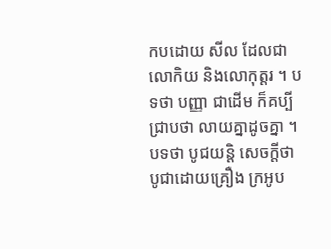កបដោយ សីល ដែលជាលោកិយ និងលោកុត្តរ ។ បទថា បញ្ញា ជាដើម ក៏គប្បី ជ្រាបថា លាយគ្នាដូចគ្នា ។ បទថា បូជយន្តិ សេចក្តីថា បូជាដោយគ្រឿង ក្រអូប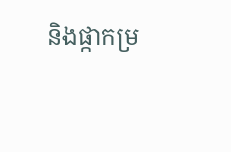និងផ្កាកម្រ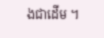ងជាដើម ។